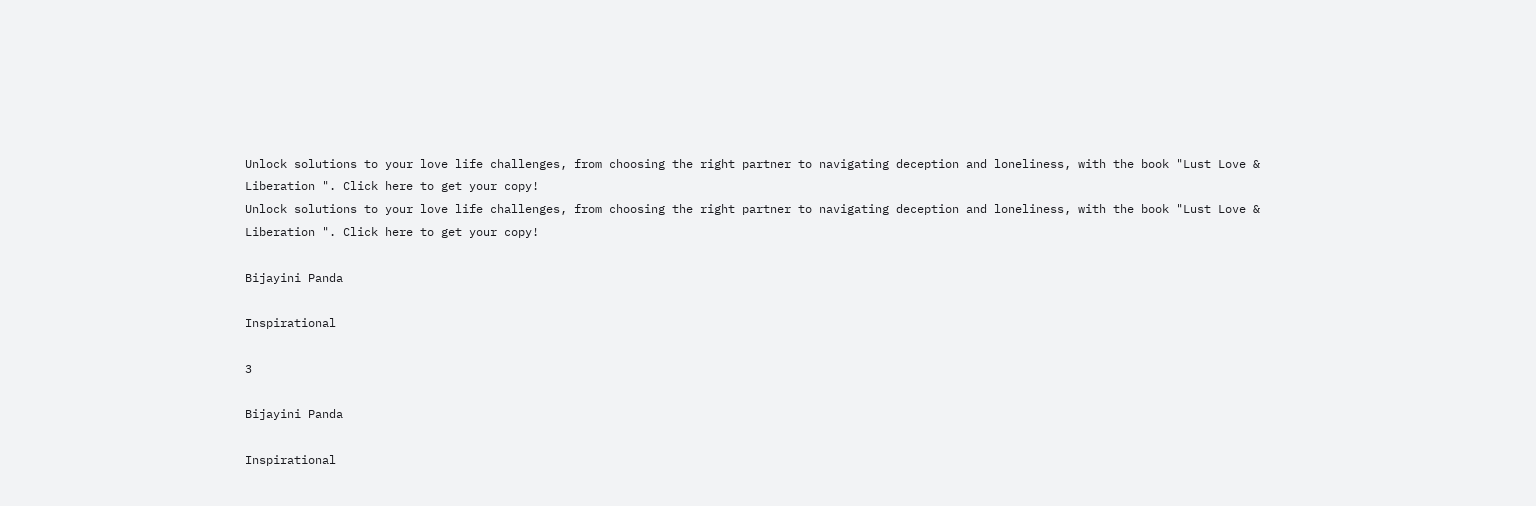Unlock solutions to your love life challenges, from choosing the right partner to navigating deception and loneliness, with the book "Lust Love & Liberation ". Click here to get your copy!
Unlock solutions to your love life challenges, from choosing the right partner to navigating deception and loneliness, with the book "Lust Love & Liberation ". Click here to get your copy!

Bijayini Panda

Inspirational

3

Bijayini Panda

Inspirational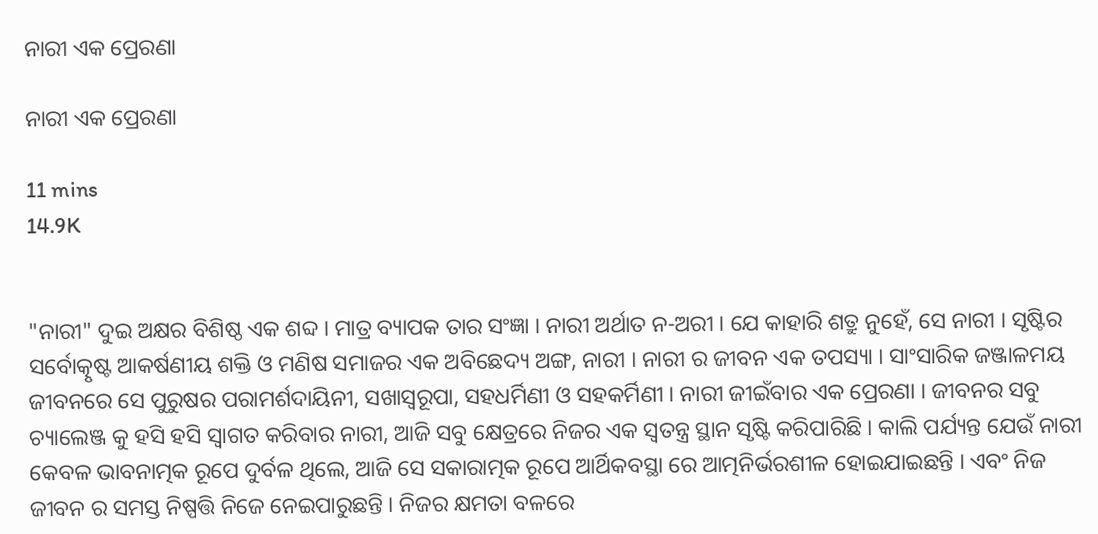ନାରୀ ଏକ ପ୍ରେରଣା

ନାରୀ ଏକ ପ୍ରେରଣା

11 mins
14.9K


"ନାରୀ" ଦୁଇ ଅକ୍ଷର ବିଶିଷ୍ଠ ଏକ ଶବ୍ଦ । ମାତ୍ର ବ୍ୟାପକ ତାର ସଂଜ୍ଞା । ନାରୀ ଅର୍ଥାତ ନ-ଅରୀ । ଯେ କାହାରି ଶତ୍ରୁ ନୁହେଁ, ସେ ନାରୀ । ସୃଷ୍ଟିର ସର୍ବୋତ୍କୃଷ୍ଟ ଆକର୍ଷଣୀୟ ଶକ୍ତି ଓ ମଣିଷ ସମାଜର ଏକ ଅବିଛେଦ୍ୟ ଅଙ୍ଗ, ନାରୀ । ନାରୀ ର ଜୀବନ ଏକ ତପସ୍ୟା । ସାଂସାରିକ ଜଞ୍ଜାଳମୟ ଜୀବନରେ ସେ ପୁରୁଷର ପରାମର୍ଶଦାୟିନୀ, ସଖାସ୍ୱରୂପା, ସହଧର୍ମିଣୀ ଓ ସହକର୍ମିଣୀ । ନାରୀ ଜୀଇଁବାର ଏକ ପ୍ରେରଣା । ଜୀବନର ସବୁ ଚ୍ୟାଲେଞ୍ଜ କୁ ହସି ହସି ସ୍ୱାଗତ କରିବାର ନାରୀ, ଆଜି ସବୁ କ୍ଷେତ୍ରରେ ନିଜର ଏକ ସ୍ୱତନ୍ତ୍ର ସ୍ଥାନ ସୃଷ୍ଟି କରିପାରିଛି । କାଲି ପର୍ଯ୍ୟନ୍ତ ଯେଉଁ ନାରୀ କେବଳ ଭାବନାତ୍ମକ ରୂପେ ଦୁର୍ବଳ ଥିଲେ, ଆଜି ସେ ସକାରାତ୍ମକ ରୂପେ ଆର୍ଥିକବସ୍ଥା ରେ ଆତ୍ମନିର୍ଭରଶୀଳ ହୋଇଯାଇଛନ୍ତି । ଏବଂ ନିଜ ଜୀବନ ର ସମସ୍ତ ନିଷ୍ପତ୍ତି ନିଜେ ନେଇପାରୁଛନ୍ତି । ନିଜର କ୍ଷମତା ବଳରେ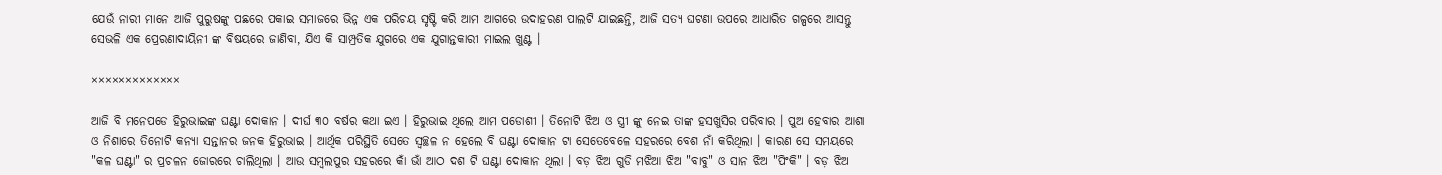ଯେଉଁ ନାରୀ ମାନେ ଆଜି ପୁରୁଷଙ୍କୁ ପଛରେ ପକାଇ ସମାଜରେ ଭିନ୍ନ ଏକ ପରିଚୟ ସୃଷ୍ଟି କରି ଆମ ଆଗରେ ଉଦାହରଣ ପାଲଟି ଯାଇଛନ୍ତି, ଆଜି ସତ୍ୟ ଘଟଣା ଉପରେ ଆଧାରିତ ଗଳ୍ପରେ ଆସନ୍ତୁ ସେଭଳି ଏକ ପ୍ରେରଣାଦାୟିନୀ ଙ୍କ ବିଷୟରେ ଜାଣିବା, ଯିଏ କି ସାମ୍ପ୍ରତିକ ଯୁଗରେ ଏକ ଯୁଗାନ୍ତକାରୀ ମାଇଲ ଖୁଣ୍ଟ ।

×××××××××××××

ଆଜି ବି ମନେପଡେ ହିରୁଭାଇଙ୍କ ଘଣ୍ଟା ଦୋକାନ । ଦୀର୍ଘ ୩୦ ବର୍ଷର କଥା ଇଏ । ହିରୁଭାଇ ଥିଲେ ଆମ ପଡୋଶୀ । ତିନୋଟି ଝିଅ ଓ ସ୍ତ୍ରୀ ଙ୍କୁ ନେଇ ତାଙ୍କ ହସଖୁସିର ପରିବାର । ପୁଅ ହେବାର ଆଶା ଓ ନିଶାରେ ତିନୋଟି କନ୍ୟା ସନ୍ତାନର ଜନକ ହିରୁଭାଇ । ଆର୍ଥିକ ପରିସ୍ଥିତି ସେତେ ସ୍ୱଚ୍ଛଳ ନ ହେଲେ ବି ଘଣ୍ଟା ଦୋକାନ ଟା ସେତେବେଳେ ସହରରେ ବେଶ ନାଁ କରିଥିଲା । କାରଣ ସେ ସମୟରେ "କଳ ଘଣ୍ଟା" ର ପ୍ରଚଳନ ଜୋରରେ ଚାଲିଥିଲା । ଆଉ ସମ୍ବଲପୁର ସହରରେ କାଁ ଭାଁ ଆଠ ଦଶ ଟି ଘଣ୍ଟା ଦୋକାନ ଥିଲା । ବଡ଼ ଝିଅ ଗୁଡି ମଝିଆ ଝିଅ "ବାବୁ" ଓ ସାନ ଝିଅ "ପିଂକି" । ବଡ଼ ଝିଅ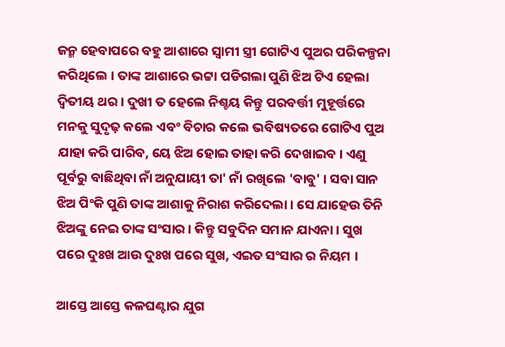ଜନ୍ମ ହେବାପରେ ବହୁ ଆଶାରେ ସ୍ୱାମୀ ସ୍ତ୍ରୀ ଗୋଟିଏ ପୁଅର ପରିକଳ୍ପନା କରିଥିଲେ । ତାଙ୍କ ଆଶାରେ ଭଟ୍ଟା ପଡିଗଲା ପୁଣି ଝିଅ ଟିଏ ହେଲା ଦ୍ବିତୀୟ ଥର । ଦୁଖୀ ତ ହେଲେ ନିଶ୍ଚୟ କିନ୍ତୁ ପରବର୍ତ୍ତୀ ମୁହୂର୍ତ୍ତରେ ମନକୁ ସୁଦୃଢ଼ କଲେ ଏବଂ ବିଚାର କଲେ ଭବିଷ୍ୟତରେ ଗୋଟିଏ ପୁଅ ଯାହା କରି ପାରିବ, ୟେ ଝିଅ ହୋଇ ତାହା କରି ଦେଖାଇବ । ଏଣୁ ପୂର୍ବରୁ ବାଛିଥିବା ନାଁ ଅନୁଯାୟୀ ତା' ନାଁ ରଖିଲେ 'ବାବୁ' । ସବା ସାନ ଝିଅ ପିଂକି ପୁଣି ତାଙ୍କ ଆଶାକୁ ନିରାଶ କରିଦେଲା । ସେ ଯାହେଉ ତିନି ଝିଅଙ୍କୁ ନେଇ ତାଙ୍କ ସଂସାର । କିନ୍ତୁ ସବୁଦିନ ସମାନ ଯାଏନା । ସୁଖ ପରେ ଦୁଃଖ ଆଉ ଦୁଃଖ ପରେ ସୁଖ, ଏଇତ ସଂସାର ର ନିୟମ ।

ଆସ୍ତେ ଆସ୍ତେ କଳଘଣ୍ଟାର ଯୁଗ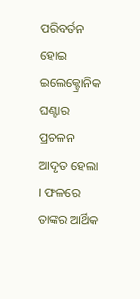ପରିବର୍ତନ ହୋଇ ଇଲେକ୍ଟ୍ରୋନିକ ଘଣ୍ଟାର ପ୍ରଚଳନ ଆଦୃତ ହେଲା । ଫଳରେ ତାଙ୍କର ଆର୍ଥିକ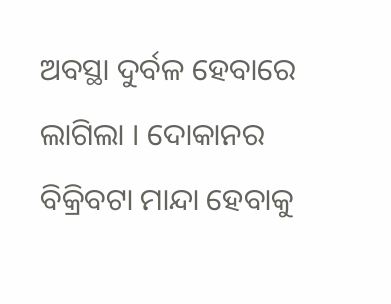ଅବସ୍ଥା ଦୁର୍ବଳ ହେବାରେ ଲାଗିଲା । ଦୋକାନର ବିକ୍ରିବଟା ମାନ୍ଦା ହେବାକୁ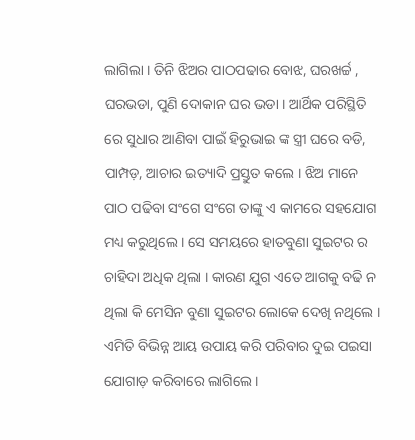ଲାଗିଲା । ତିନି ଝିଅର ପାଠପଢାର ବୋଝ, ଘରଖର୍ଚ୍ଚ , ଘରଭଡା, ପୁଣି ଦୋକାନ ଘର ଭଡା । ଆର୍ଥିକ ପରିସ୍ଥିତି ରେ ସୁଧାର ଆଣିବା ପାଇଁ ହିରୁଭାଇ ଙ୍କ ସ୍ତ୍ରୀ ଘରେ ବଡି, ପାମ୍ପଡ଼, ଆଚାର ଇତ୍ୟାଦି ପ୍ରସ୍ତୁତ କଲେ । ଝିଅ ମାନେ ପାଠ ପଢିବା ସଂଗେ ସଂଗେ ତାଙ୍କୁ ଏ କାମରେ ସହଯୋଗ ମଧ୍ୟ କରୁଥିଲେ । ସେ ସମୟରେ ହାତବୁଣା ସୁଇଟର ର ଚାହିଦା ଅଧିକ ଥିଲା । କାରଣ ଯୁଗ ଏତେ ଆଗକୁ ବଢି ନ ଥିଲା କି ମେସିନ ବୁଣା ସୁଇଟର ଲୋକେ ଦେଖି ନଥିଲେ । ଏମିତି ବିଭିନ୍ନ ଆୟ ଉପାୟ କରି ପରିବାର ଦୁଇ ପଇସା ଯୋଗାଡ଼ କରିବାରେ ଲାଗିଲେ ।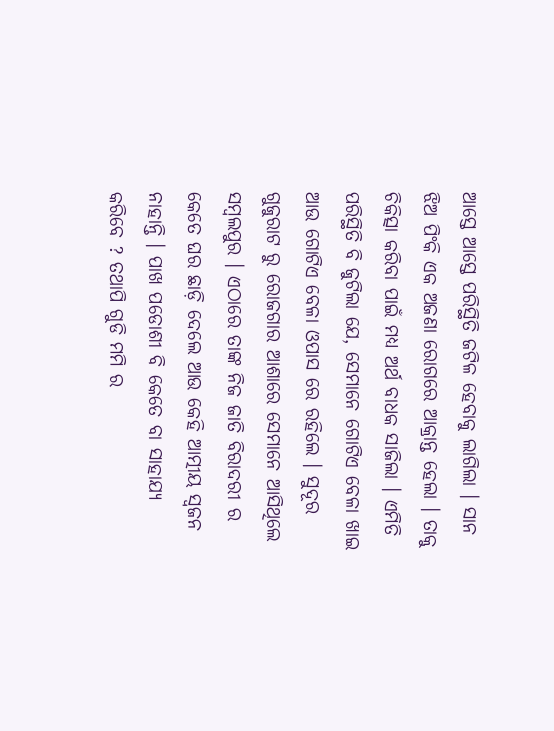ଆସ୍ତେ ଆସ୍ତେ ପରିସ୍ଥିତି ଜଟିଳ ହେବାକୁ ଲାଗିଲା । ସାନ ଝିଅ ପିଂକି ଏକ ଅଜଣା ରୋଗରେ ଆକ୍ରାନ୍ତ ହେଲା । ତାକୁ ଚିକିତ୍ସା କରିବା ପାଇଁ ମଧ୍ୟ ଅର୍ଥ ବାଧକ ସାଜିଲା । ଏମିତି ପରିସ୍ଥିତି ବି ଜୁଟିଲା ଯେ, ସେମାନେ ଗୋଟିଏ ବେଳା ଖାଇ ଆଉ ଗୋଟିଏ ବେଳା ଓପାସ ରେ ରହିଲେ । ସୁଦୂର ଗୁଜୁରାଟ ରୁ ରୋଜଗାର ଆଶାରେ ସେମାନେ ଆସିଥିଲେ ସମ୍ବଲପୁର । ଏଠାରେ ତାଙ୍କ ନିଜ ଜାତି ବିରାଦରୀ ର କେତେ ଘର ଛାଡ଼ି ଦେଲେ ଆଉ କେହି ଆତ୍ମୀୟ ସ୍ଵଜନ ନାହାନ୍ତି । ପାଖ ପଡୋଶୀ ବି କେତେ ବା ସାହାଯ୍ୟ କରିବେ ? ତଥାପି ଗୁଡି ମମି ର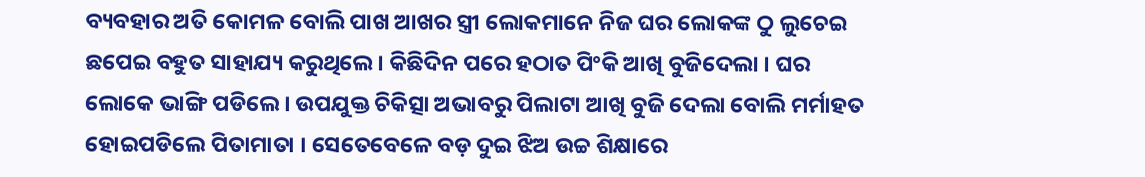ବ୍ୟବହାର ଅତି କୋମଳ ବୋଲି ପାଖ ଆଖର ସ୍ତ୍ରୀ ଲୋକମାନେ ନିଜ ଘର ଲୋକଙ୍କ ଠୁ ଲୁଚେଇ ଛପେଇ ବହୁତ ସାହାଯ୍ୟ କରୁଥିଲେ । କିଛିଦିନ ପରେ ହଠାତ ପିଂକି ଆଖି ବୁଜିଦେଲା । ଘର ଲୋକେ ଭାଙ୍ଗି ପଡିଲେ । ଉପଯୁକ୍ତ ଚିକିତ୍ସା ଅଭାବରୁ ପିଲାଟା ଆଖି ବୁଜି ଦେଲା ବୋଲି ମର୍ମାହତ ହୋଇପଡିଲେ ପିତାମାତା । ସେତେବେଳେ ବଡ଼ ଦୁଇ ଝିଅ ଉଚ୍ଚ ଶିକ୍ଷାରେ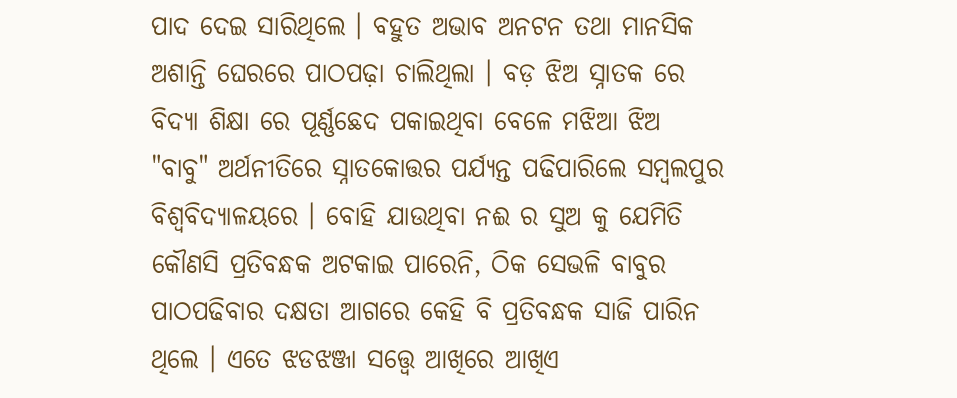ପାଦ ଦେଇ ସାରିଥିଲେ । ବହୁତ ଅଭାବ ଅନଟନ ତଥା ମାନସିକ ଅଶାନ୍ତି ଘେରରେ ପାଠପଢ଼ା ଚାଲିଥିଲା । ବଡ଼ ଝିଅ ସ୍ନାତକ ରେ ବିଦ୍ୟା ଶିକ୍ଷା ରେ ପୂର୍ଣ୍ଣଛେଦ ପକାଇଥିବା ବେଳେ ମଝିଆ ଝିଅ "ବାବୁ" ଅର୍ଥନୀତିରେ ସ୍ନାତକୋତ୍ତର ପର୍ଯ୍ୟନ୍ତ ପଢିପାରିଲେ ସମ୍ବଲପୁର ବିଶ୍ୱବିଦ୍ୟାଳୟରେ । ବୋହି ଯାଉଥିବା ନଈ ର ସୁଅ କୁ ଯେମିତି କୌଣସି ପ୍ରତିବନ୍ଧକ ଅଟକାଇ ପାରେନି, ଠିକ ସେଭଳି ବାବୁର ପାଠପଢିବାର ଦକ୍ଷତା ଆଗରେ କେହି ବି ପ୍ରତିବନ୍ଧକ ସାଜି ପାରିନ ଥିଲେ । ଏତେ ଝଡଝଞ୍ଜା ସତ୍ତ୍ୱେ ଆଖିରେ ଆଖିଏ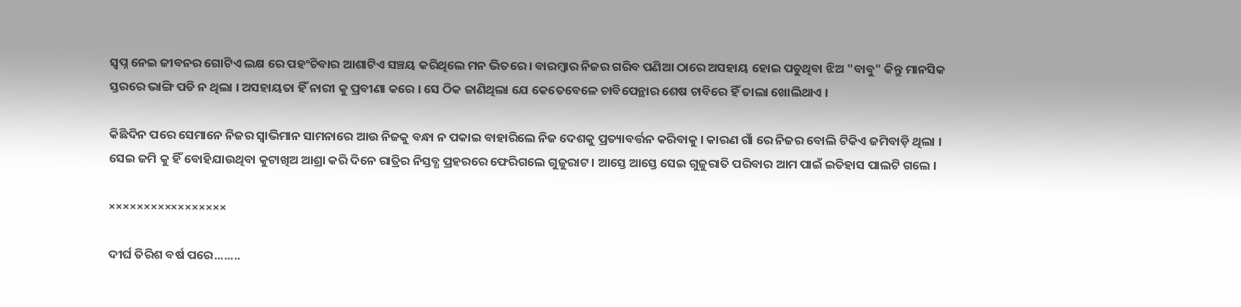ସ୍ବପ୍ନ ନେଇ ଜୀବନର ଗୋଟିଏ ଲକ୍ଷ ରେ ପହଂଚିବାର ଆଶାଟିଏ ସଞ୍ଚୟ କରିଥିଲେ ମନ ଭିତରେ । ବାରମ୍ବାର ନିଜର ଗରିବ ପଣିଆ ଠାରେ ଅସହାୟ ହୋଇ ପଡୁଥିବା ଝିଅ "ବାବୁ" କିନ୍ତୁ ମାନସିକ ସ୍ତରରେ ଭାଙ୍ଗି ପଡି ନ ଥିଲା । ଅସହାୟତା ହିଁ ନାରୀ କୁ ପ୍ରବୀଣା କରେ । ସେ ଠିକ ଜାଣିଥିଲା ଯେ କେତେବେଳେ ଚାବିପେନ୍ଥାର ଶେଷ ଚାବିରେ ହିଁ ତାଲା ଖୋଲିଥାଏ ।

କିଛିଦିନ ପରେ ସେମାନେ ନିଜର ସ୍ୱାଭିମାନ ସାମନାରେ ଆଉ ନିଜକୁ ବନ୍ଧା ନ ପକାଇ ବାହାରିଲେ ନିଜ ଦେଶକୁ ପ୍ରତ୍ୟାବର୍ତ୍ତନ କରିବାକୁ । କାରଣ ଗାଁ ରେ ନିଜର ବୋଲି ଟିକିଏ ଜମିବାଡ଼ି ଥିଲା । ସେଇ ଜମି କୁ ହିଁ ବୋହିଯାଉଥିବା କୁଟାଖିଅ ଆଶ୍ରା କରି ଦିନେ ରାତ୍ରିର ନିସ୍ତବ୍ଧ ପ୍ରହରରେ ଫେରିଗଲେ ଗୁଜୁରାଟ । ଆସ୍ତେ ଆସ୍ତେ ସେଇ ଗୁଜୁରାତି ପରିବାର ଆମ ପାଇଁ ଇତିହାସ ପାଲଟି ଗଲେ ।

×××××××××××××××××

ଦୀର୍ଘ ତିରିଶ ବର୍ଷ ପରେ........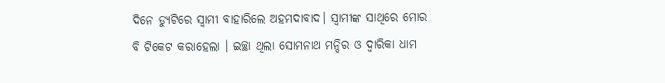ଦିନେ ଡ୍ୟୁଟିରେ ସ୍ୱାମୀ ବାହାରିଲେ ଅହମଦାବାଦ। ସ୍ୱାମୀଙ୍କ ସାଥିରେ ମୋର ବି ଟିକେଟ କରାହେଲା । ଇଚ୍ଛା ଥିଲା ସୋମନାଥ ମନ୍ଦିର ଓ ଦ୍ଵାରିକା ଧାମ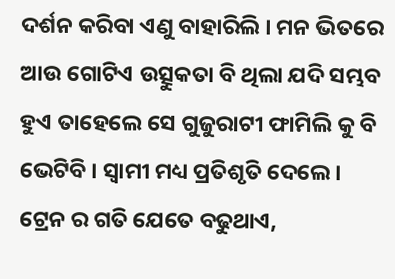ଦର୍ଶନ କରିବା ଏଣୁ ବାହାରିଲି । ମନ ଭିତରେ ଆଉ ଗୋଟିଏ ଉତ୍ସୁକତା ବି ଥିଲା ଯଦି ସମ୍ଭବ ହୁଏ ତାହେଲେ ସେ ଗୁଜୁରାଟୀ ଫାମିଲି କୁ ବି ଭେଟିବି । ସ୍ୱାମୀ ମଧ୍ୟ ପ୍ରତିଶୃତି ଦେଲେ। ଟ୍ରେନ ର ଗତି ଯେତେ ବଢୁଥାଏ,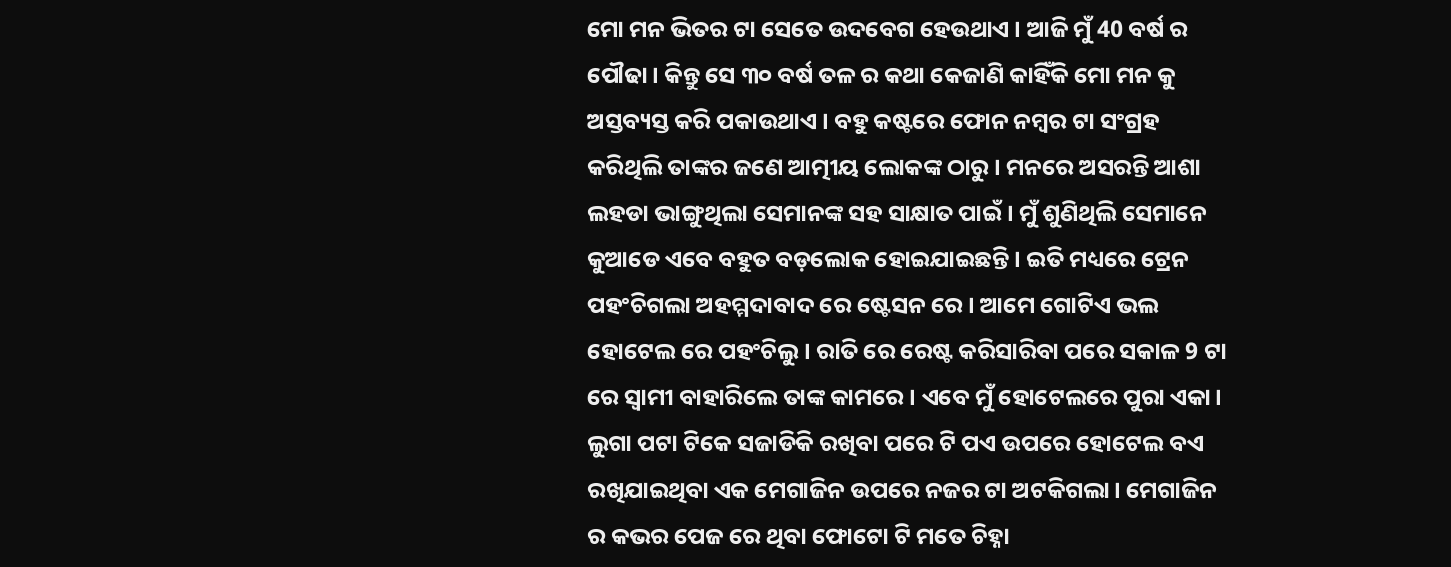ମୋ ମନ ଭିତର ଟା ସେତେ ଉଦବେଗ ହେଉଥାଏ । ଆଜି ମୁଁ 40 ବର୍ଷ ର ପୌଢା। କିନ୍ତୁ ସେ ୩୦ ବର୍ଷ ତଳ ର କଥା କେଜାଣି କାହିଁକି ମୋ ମନ କୁ ଅସ୍ତବ୍ୟସ୍ତ କରି ପକାଉଥାଏ । ବହୁ କଷ୍ଟରେ ଫୋନ ନମ୍ବର ଟା ସଂଗ୍ରହ କରିଥିଲି ତାଙ୍କର ଜଣେ ଆତ୍ମୀୟ ଲୋକଙ୍କ ଠାରୁ । ମନରେ ଅସରନ୍ତି ଆଶା ଲହଡା ଭାଙ୍ଗୁଥିଲା ସେମାନଙ୍କ ସହ ସାକ୍ଷାତ ପାଇଁ । ମୁଁ ଶୁଣିଥିଲି ସେମାନେ କୁଆଡେ ଏବେ ବହୁତ ବଡ଼ଲୋକ ହୋଇଯାଇଛନ୍ତି । ଇତି ମଧ୍ୟରେ ଟ୍ରେନ ପହଂଚିଗଲା ଅହମ୍ମଦାବାଦ ରେ ଷ୍ଟେସନ ରେ । ଆମେ ଗୋଟିଏ ଭଲ ହୋଟେଲ ରେ ପହଂଚିଲୁ। ରାତି ରେ ରେଷ୍ଟ କରିସାରିବା ପରେ ସକାଳ 9 ଟା ରେ ସ୍ୱାମୀ ବାହାରିଲେ ତାଙ୍କ କାମରେ । ଏବେ ମୁଁ ହୋଟେଲରେ ପୁରା ଏକା। ଲୁଗା ପଟା ଟିକେ ସଜାଡିକି ରଖିବା ପରେ ଟି ପଏ ଉପରେ ହୋଟେଲ ବଏ ରଖିଯାଇଥିବା ଏକ ମେଗାଜିନ ଉପରେ ନଜର ଟା ଅଟକିଗଲା। ମେଗାଜିନ ର କଭର ପେଜ ରେ ଥିବା ଫୋଟୋ ଟି ମତେ ଚିହ୍ନା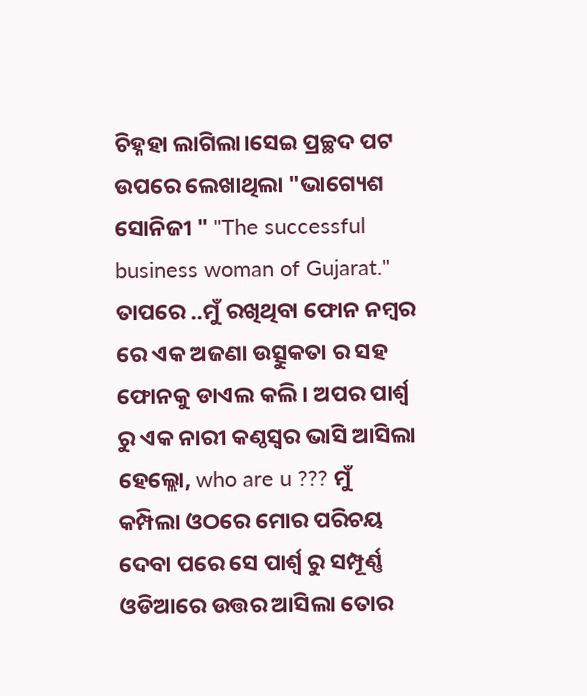ଚିହ୍ନହା ଲାଗିଲା।ସେଇ ପ୍ରଚ୍ଛଦ ପଟ ଉପରେ ଲେଖାଥିଲା "ଭାଗ୍ୟେଶ ସୋନିଜୀ " "The successful business woman of Gujarat." ତାପରେ ..ମୁଁ ରଖିଥିବା ଫୋନ ନମ୍ବର ରେ ଏକ ଅଜଣା ଉତ୍ସୁକତା ର ସହ ଫୋନକୁ ଡାଏଲ କଲି। ଅପର ପାର୍ଶ୍ୱ ରୁ ଏକ ନାରୀ କଣ୍ଠସ୍ୱର ଭାସି ଆସିଲା ହେଲ୍ଲୋ, who are u ??? ମୁଁ କମ୍ପିଲା ଓଠରେ ମୋର ପରିଚୟ ଦେବା ପରେ ସେ ପାର୍ଶ୍ୱ ରୁ ସମ୍ପୂର୍ଣ୍ଣ ଓଡିଆରେ ଉତ୍ତର ଆସିଲା ତୋର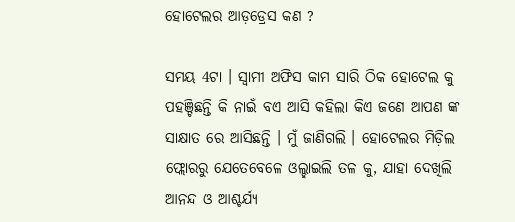ହୋଟେଲର ଆଡ଼ଡ୍ରେସ କଣ ?

ସମୟ 4ଟା । ସ୍ୱାମୀ ଅଫିସ କାମ ସାରି ଠିକ ହୋଟେଲ କୁ ପହଞ୍ଚିଛନ୍ତି କି ନାଇଁ ବଏ ଆସି କହିଲା କିଏ ଜଣେ ଆପଣ ଙ୍କ ସାକ୍ଷାତ ରେ ଆସିଛନ୍ତି । ମୁଁ ଜାଣିଗଲି । ହୋଟେଲର ମିଡ଼ିଲ ଫ୍ଲୋରରୁ ଯେତେବେଳେ ଓଲ୍ହାଇଲି ତଳ କୁ, ଯାହା ଦେଖିଲି ଆନନ୍ଦ ଓ ଆଶ୍ଚର୍ଯ୍ୟ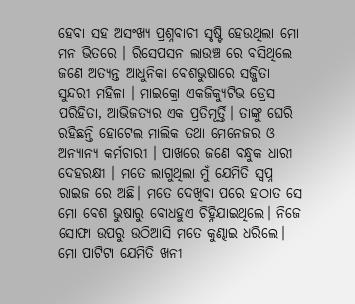ହେବା ସହ ଅସଂଖ୍ୟ ପ୍ରଶ୍ନବାଚୀ ସୃଷ୍ଟି ହେଉଥିଲା ମୋ ମନ ଭିତରେ । ରିସେପସନ ଲାଉଞ୍ଚ ରେ ବସିଥିଲେ ଜଣେ ଅତ୍ୟନ୍ତ ଆଧୁନିକା ବେଶଭୁଷାରେ ସଜ୍ଜିତା ସୁନ୍ଦରୀ ମହିଳା । ମାଇକ୍ରୋ ଏକଜିକ୍ୟୁଟିଭ ଡ୍ରେସ ପରିହିତା, ଆଭିଜତ୍ୟର ଏକ ପ୍ରତିମୂର୍ତ୍ତି। ତାଙ୍କୁ ଘେରି ରହିଛନ୍ତି ହୋଟେଲ ମାଲିକ ତଥା ମେନେଜର ଓ ଅନ୍ୟାନ୍ୟ କର୍ମଚାରୀ । ପାଖରେ ଜଣେ ବନ୍ଧୁକ ଧାରୀ ଦେହରକ୍ଷୀ । ମତେ ଲାଗୁଥିଲା ମୁଁ ଯେମିତି ସ୍ୱପ୍ନ ରାଇଜ ରେ ଅଛି। ମତେ ଦେଖିବା ପରେ ହଠାତ ସେ ମୋ ବେଶ ଭୁଷାରୁ ବୋଧହୁଏ ଚିହ୍ନିଯାଇଥିଲେ। ନିଜେ ସୋଫା ଉପରୁ ଉଠିଆସି ମତେ କୁଣ୍ଢାଇ ଧରିଲେ। ମୋ ପାଟିଟା ଯେମିତି ଖନୀ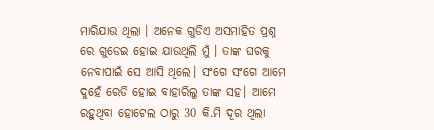ମାରିଯାଉ ଥିଲା । ଅନେକ ଗୁଡିଏ ଅସମାହିତ ପ୍ରଶ୍ନ ରେ ଗୁଡେଇ ହୋଇ ଯାଉଥିଲି ମୁଁ । ତାଙ୍କ ଘରକୁ ନେବାପାଇଁ ସେ ଆସି ଥିଲେ। ସଂଗେ ସଂଗେ ଆମେ ଦୁହେଁ ରେଡି ହୋଇ ବାହାରିଲୁ ତାଙ୍କ ସହ। ଆମେ ରହୁଥିବା ହୋଟେଲ ଠାରୁ 30 କି.ମି ଦୂର ଥିଲା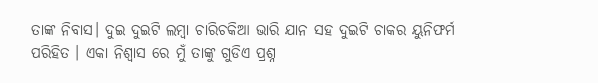ତାଙ୍କ ନିବାସ। ଦୁଇ ଦୁଇଟି ଲମ୍ବା ଚାରିଚକିଆ ଭାରି ଯାନ ସହ ଦୁଇଟି ଚାକର ୟୁନିଫର୍ମ ପରିହିତ । ଏକା ନିଶ୍ୱାସ ରେ ମୁଁ ତାଙ୍କୁ ଗୁଡିଏ ପ୍ରଶ୍ନ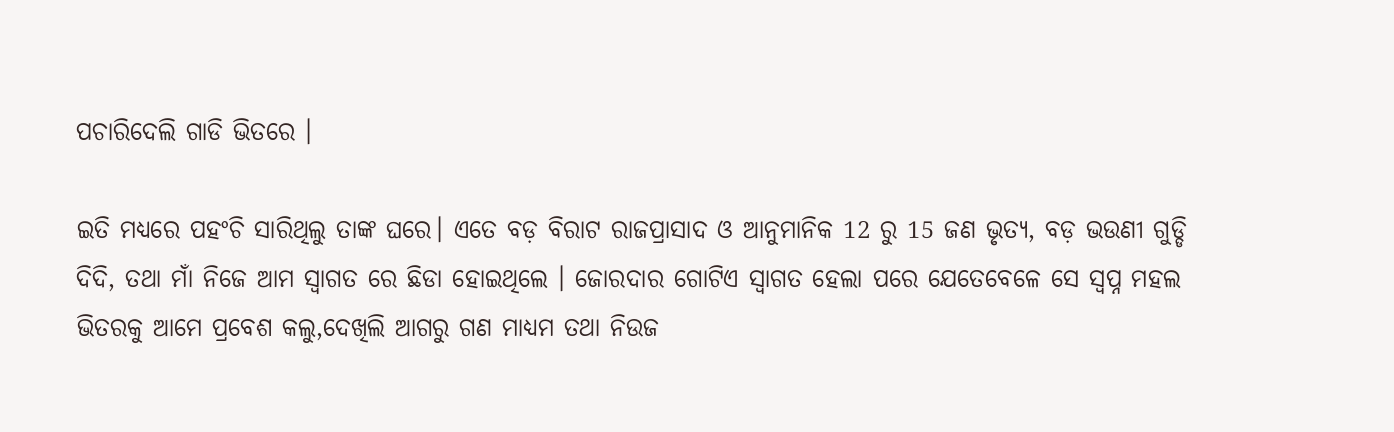ପଚାରିଦେଲି ଗାଡି ଭିତରେ ।

ଇତି ମଧ୍ୟରେ ପହଂଚି ସାରିଥିଲୁ ତାଙ୍କ ଘରେ। ଏତେ ବଡ଼ ବିରାଟ ରାଜପ୍ରାସାଦ ଓ ଆନୁମାନିକ 12 ରୁ 15 ଜଣ ଭୃତ୍ୟ, ବଡ଼ ଭଉଣୀ ଗୁଡ୍ଡି ଦିଦି, ତଥା ମାଁ ନିଜେ ଆମ ସ୍ୱାଗତ ରେ ଛିଡା ହୋଇଥିଲେ । ଜୋରଦାର ଗୋଟିଏ ସ୍ୱାଗତ ହେଲା ପରେ ଯେତେବେଳେ ସେ ସ୍ୱପ୍ନ ମହଲ ଭିତରକୁ ଆମେ ପ୍ରବେଶ କଲୁ,ଦେଖିଲି ଆଗରୁ ଗଣ ମାଧ୍ୟମ ତଥା ନିଉଜ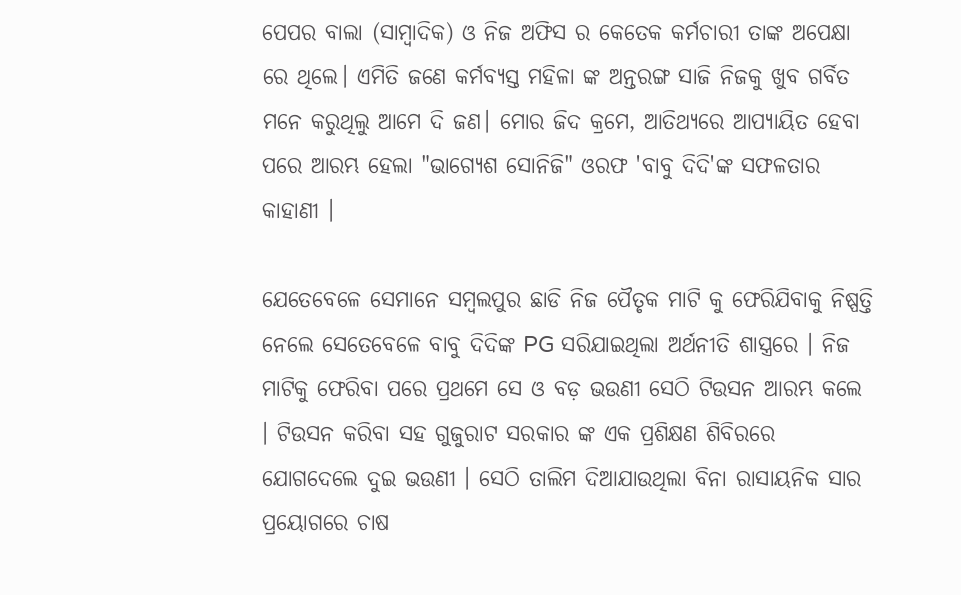ପେପର ବାଲା (ସାମ୍ବାଦିକ) ଓ ନିଜ ଅଫିସ ର କେତେକ କର୍ମଚାରୀ ତାଙ୍କ ଅପେକ୍ଷା ରେ ଥିଲେ। ଏମିତି ଜଣେ କର୍ମବ୍ୟସ୍ତ ମହିଳା ଙ୍କ ଅନ୍ତରଙ୍ଗ ସାଜି ନିଜକୁ ଖୁବ ଗର୍ବିତ ମନେ କରୁଥିଲୁ ଆମେ ଦି ଜଣ। ମୋର ଜିଦ କ୍ରମେ, ଆତିଥ୍ୟରେ ଆପ୍ୟାୟିତ ହେବା ପରେ ଆରମ୍ଭ ହେଲା "ଭାଗ୍ୟେଶ ସୋନିଜି" ଓରଫ 'ବାବୁ ଦିଦି'ଙ୍କ ସଫଳତାର କାହାଣୀ ।

ଯେତେବେଳେ ସେମାନେ ସମ୍ବଲପୁର ଛାଡି ନିଜ ପୈତୃକ ମାଟି କୁ ଫେରିଯିବାକୁ ନିଷ୍ପତ୍ତି ନେଲେ ସେତେବେଳେ ବାବୁ ଦିଦିଙ୍କ PG ସରିଯାଇଥିଲା ଅର୍ଥନୀତି ଶାସ୍ତ୍ରରେ । ନିଜ ମାଟିକୁ ଫେରିବା ପରେ ପ୍ରଥମେ ସେ ଓ ବଡ଼ ଭଉଣୀ ସେଠି ଟିଉସନ ଆରମ୍ଭ କଲେ । ଟିଉସନ କରିବା ସହ ଗୁଜୁରାଟ ସରକାର ଙ୍କ ଏକ ପ୍ରଶିକ୍ଷଣ ଶିବିରରେ ଯୋଗଦେଲେ ଦୁଇ ଭଉଣୀ । ସେଠି ତାଲିମ ଦିଆଯାଉଥିଲା ବିନା ରାସାୟନିକ ସାର ପ୍ରୟୋଗରେ ଚାଷ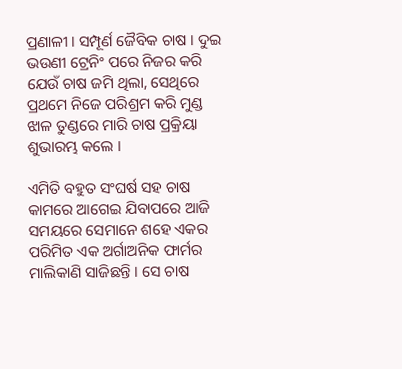ପ୍ରଣାଳୀ । ସମ୍ପୂର୍ଣ ଜୈବିକ ଚାଷ । ଦୁଇ ଭଉଣୀ ଟ୍ରେନିଂ ପରେ ନିଜର କରି ଯେଉଁ ଚାଷ ଜମି ଥିଲା, ସେଥିରେ ପ୍ରଥମେ ନିଜେ ପରିଶ୍ରମ କରି ମୁଣ୍ଡ ଝାଳ ତୁଣ୍ଡରେ ମାରି ଚାଷ ପ୍ରକ୍ରିୟା ଶୁଭାରମ୍ଭ କଲେ ।

ଏମିତି ବହୁତ ସଂଘର୍ଷ ସହ ଚାଷ କାମରେ ଆଗେଇ ଯିବାପରେ ଆଜି ସମୟରେ ସେମାନେ ଶହେ ଏକର ପରିମିତ ଏକ ଅର୍ଗାଅନିକ ଫାର୍ମର ମାଲିକାଣି ସାଜିଛନ୍ତି । ସେ ଚାଷ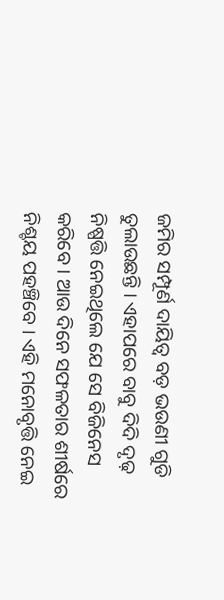ଜମିର ସମ୍ପୂର୍ଣ ଦାୟିତ୍ୱ ବଡ଼ ଭଉଣୀ ଗୁଡି ତୁଲାଉଛନ୍ତି । ଏହାପରେ ବାବୁ ଦିଦି ଦୃଢ଼ ନିଷ୍ପତ୍ତି ନେଇଥିଲେ ଯେ ସେ ବିଜିନେସ କରିବେ । ଆଉ ଦିନେ ସଫଳତାର ଶୀର୍ଷରେ ନିଶ୍ଚୟ ପହଞ୍ଚିବେ । ଏହି ମନୋବୃତ୍ତି ନେଇ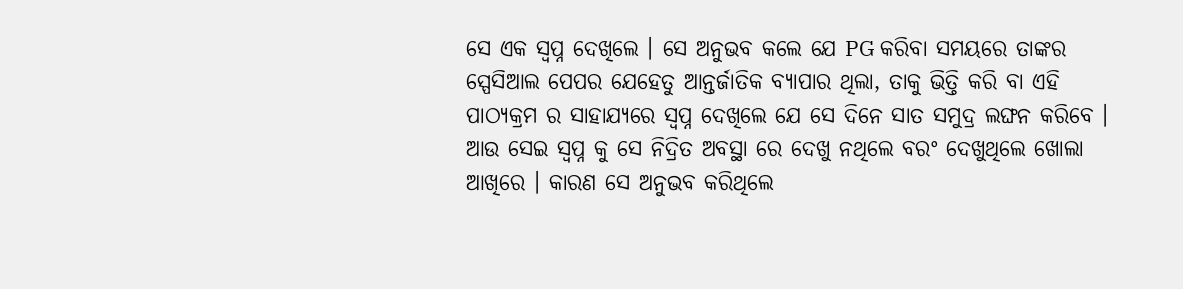ସେ ଏକ ସ୍ବପ୍ନ ଦେଖିଲେ । ସେ ଅନୁଭବ କଲେ ଯେ PG କରିବା ସମୟରେ ତାଙ୍କର ସ୍ପେସିଆଲ ପେପର ଯେହେତୁ ଆନ୍ତର୍ଜାତିକ ବ୍ୟାପାର ଥିଲା, ତାକୁ ଭିତ୍ତି କରି ବା ଏହି ପାଠ୍ୟକ୍ରମ ର ସାହାଯ୍ୟରେ ସ୍ବପ୍ନ ଦେଖିଲେ ଯେ ସେ ଦିନେ ସାତ ସମୁଦ୍ର ଲଙ୍ଘନ କରିବେ । ଆଉ ସେଇ ସ୍ବପ୍ନ କୁ ସେ ନିଦ୍ରିତ ଅବସ୍ଥା ରେ ଦେଖୁ ନଥିଲେ ବରଂ ଦେଖୁଥିଲେ ଖୋଲା ଆଖିରେ । କାରଣ ସେ ଅନୁଭବ କରିଥିଲେ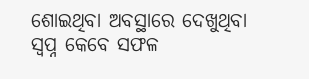ଶୋଇଥିବା ଅବସ୍ଥାରେ ଦେଖୁଥିବା ସ୍ବପ୍ନ କେବେ ସଫଳ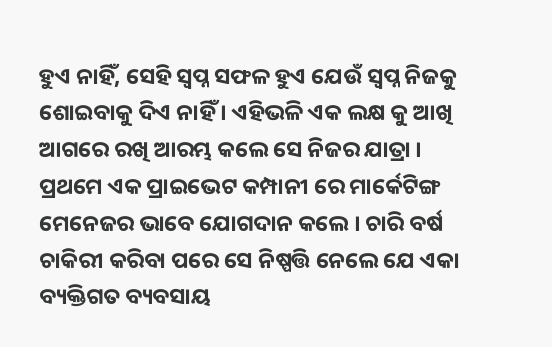ହୁଏ ନାହିଁ, ସେହି ସ୍ବପ୍ନ ସଫଳ ହୁଏ ଯେଉଁ ସ୍ବପ୍ନ ନିଜକୁ ଶୋଇବାକୁ ଦିଏ ନାହିଁ । ଏହିଭଳି ଏକ ଲକ୍ଷ କୁ ଆଖି ଆଗରେ ରଖି ଆରମ୍ଭ କଲେ ସେ ନିଜର ଯାତ୍ରା । ପ୍ରଥମେ ଏକ ପ୍ରାଇଭେଟ କମ୍ପାନୀ ରେ ମାର୍କେଟିଙ୍ଗ ମେନେଜର ଭାବେ ଯୋଗଦାନ କଲେ । ଚାରି ବର୍ଷ ଚାକିରୀ କରିବା ପରେ ସେ ନିଷ୍ପତ୍ତି ନେଲେ ଯେ ଏକା ବ୍ୟକ୍ତିଗତ ବ୍ୟବସାୟ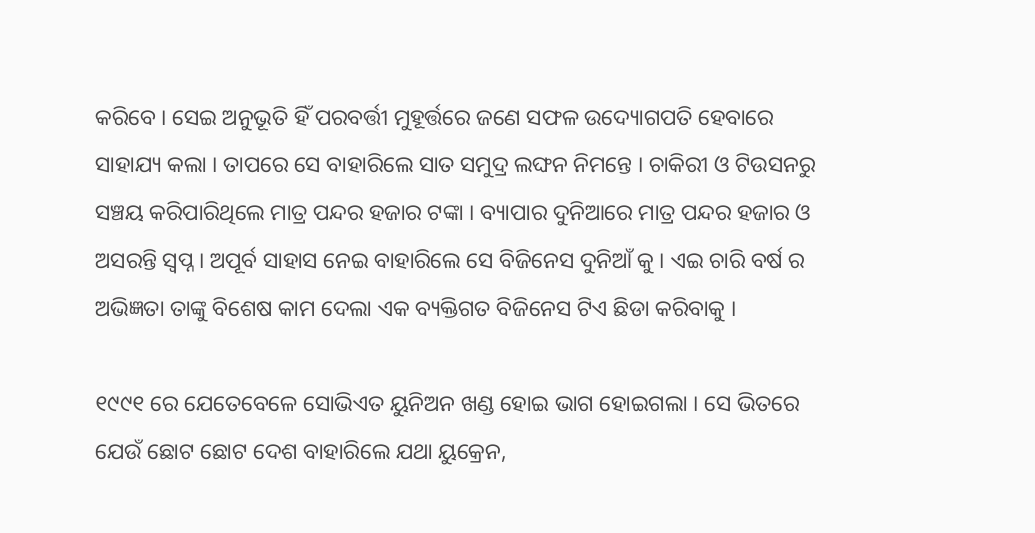କରିବେ । ସେଇ ଅନୁଭୂତି ହିଁ ପରବର୍ତ୍ତୀ ମୁହୂର୍ତ୍ତରେ ଜଣେ ସଫଳ ଉଦ୍ୟୋଗପତି ହେବାରେ ସାହାଯ୍ୟ କଲା । ତାପରେ ସେ ବାହାରିଲେ ସାତ ସମୁଦ୍ର ଲଙ୍ଘନ ନିମନ୍ତେ । ଚାକିରୀ ଓ ଟିଉସନରୁ ସଞ୍ଚୟ କରିପାରିଥିଲେ ମାତ୍ର ପନ୍ଦର ହଜାର ଟଙ୍କା । ବ୍ୟାପାର ଦୁନିଆରେ ମାତ୍ର ପନ୍ଦର ହଜାର ଓ ଅସରନ୍ତି ସ୍ବପ୍ନ । ଅପୂର୍ବ ସାହାସ ନେଇ ବାହାରିଲେ ସେ ବିଜିନେସ ଦୁନିଆଁ କୁ । ଏଇ ଚାରି ବର୍ଷ ର ଅଭିଜ୍ଞତା ତାଙ୍କୁ ବିଶେଷ କାମ ଦେଲା ଏକ ବ୍ୟକ୍ତିଗତ ବିଜିନେସ ଟିଏ ଛିଡା କରିବାକୁ ।

୧୯୯୧ ରେ ଯେତେବେଳେ ସୋଭିଏତ ୟୁନିଅନ ଖଣ୍ଡ ହୋଇ ଭାଗ ହୋଇଗଲା । ସେ ଭିତରେ ଯେଉଁ ଛୋଟ ଛୋଟ ଦେଶ ବାହାରିଲେ ଯଥା ୟୁକ୍ରେନ,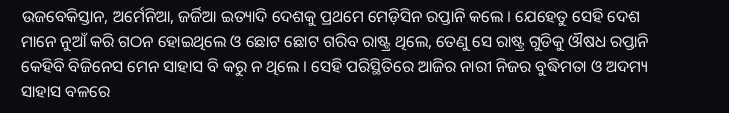ଉଜବେକିସ୍ତାନ, ଅର୍ମେନିଆ, ଜର୍ଜିଆ ଇତ୍ୟାଦି ଦେଶକୁ ପ୍ରଥମେ ମେଡ଼ିସିନ ରପ୍ତାନି କଲେ । ଯେହେତୁ ସେହି ଦେଶ ମାନେ ନୁଆଁ କରି ଗଠନ ହୋଇଥିଲେ ଓ ଛୋଟ ଛୋଟ ଗରିବ ରାଷ୍ଟ୍ର ଥିଲେ, ତେଣୁ ସେ ରାଷ୍ଟ୍ର ଗୁଡିକୁ ଔଷଧ ରପ୍ତାନି କେହିବି ବିଜିନେସ ମେନ ସାହାସ ବି କରୁ ନ ଥିଲେ । ସେହି ପରିସ୍ଥିତିରେ ଆଜିର ନାରୀ ନିଜର ବୁଦ୍ଧିମତା ଓ ଅଦମ୍ୟ ସାହାସ ବଳରେ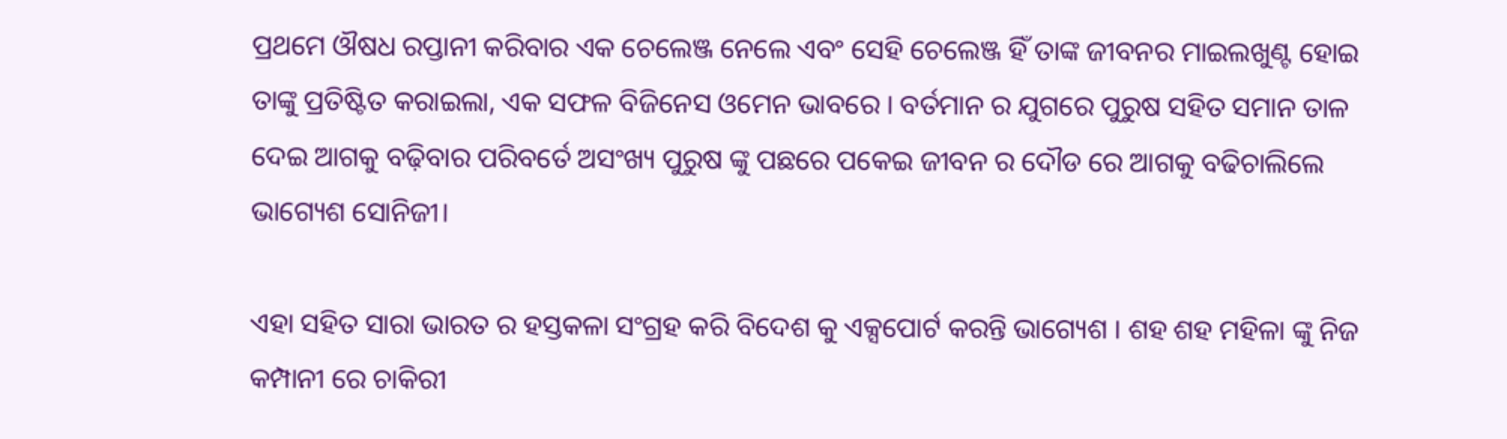ପ୍ରଥମେ ଔଷଧ ରପ୍ତାନୀ କରିବାର ଏକ ଚେଲେଞ୍ଜ ନେଲେ ଏବଂ ସେହି ଚେଲେଞ୍ଜ ହିଁ ତାଙ୍କ ଜୀବନର ମାଇଲଖୁଣ୍ଟ ହୋଇ ତାଙ୍କୁ ପ୍ରତିଷ୍ଟିତ କରାଇଲା, ଏକ ସଫଳ ବିଜିନେସ ଓମେନ ଭାବରେ । ବର୍ତମାନ ର ଯୁଗରେ ପୁରୁଷ ସହିତ ସମାନ ତାଳ ଦେଇ ଆଗକୁ ବଢ଼ିବାର ପରିବର୍ତେ ଅସଂଖ୍ୟ ପୁରୁଷ ଙ୍କୁ ପଛରେ ପକେଇ ଜୀବନ ର ଦୌଡ ରେ ଆଗକୁ ବଢିଚାଲିଲେ ଭାଗ୍ୟେଶ ସୋନିଜୀ।

ଏହା ସହିତ ସାରା ଭାରତ ର ହସ୍ତକଳା ସଂଗ୍ରହ କରି ବିଦେଶ କୁ ଏକ୍ସପୋର୍ଟ କରନ୍ତି ଭାଗ୍ୟେଶ । ଶହ ଶହ ମହିଳା ଙ୍କୁ ନିଜ କମ୍ପାନୀ ରେ ଚାକିରୀ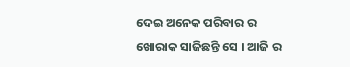ଦେଇ ଅନେକ ପରିବାର ର ଖୋରାକ ସାଜିଛନ୍ତି ସେ । ଆଜି ର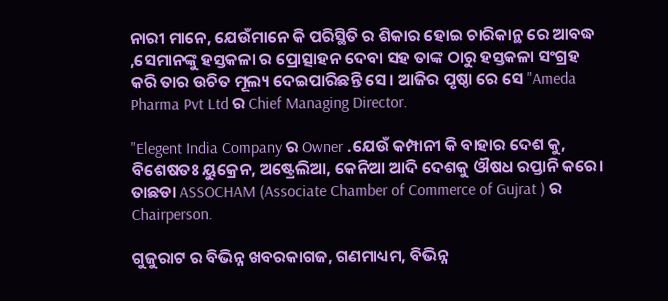ନାରୀ ମାନେ, ଯେଉଁମାନେ କି ପରିସ୍ଥିତି ର ଶିକାର ହୋଇ ଚାରିକାନ୍ଥ ରେ ଆବଦ୍ଧ ,ସେମାନଙ୍କୁ ହସ୍ତକଳା ର ପ୍ରୋତ୍ସାହନ ଦେବା ସହ ତାଙ୍କ ଠାରୁ ହସ୍ତକଳା ସଂଗ୍ରହ କରି ତାର ଉଚିତ ମୂଲ୍ୟ ଦେଇପାରିଛନ୍ତି ସେ। ଆଜିର ପୃଷ୍ଠା ରେ ସେ "Ameda Pharma Pvt Ltd ର Chief Managing Director.

"Elegent India Company ର Owner .ଯେଉଁ କମ୍ପାନୀ କି ବାହାର ଦେଶ କୁ, ବିଶେଷତଃ ୟୁକ୍ରେନ, ଅଷ୍ଟ୍ରେଲିଆ, କେନିଆ ଆଦି ଦେଶକୁ ଔଷଧ ରପ୍ତାନି କରେ। ତାଛଡା ASSOCHAM (Associate Chamber of Commerce of Gujrat ) ର Chairperson.

ଗୁଜୁରାଟ ର ବିଭିନ୍ନ ଖବରକାଗଜ, ଗଣମାଧ୍ୟମ, ବିଭିନ୍ନ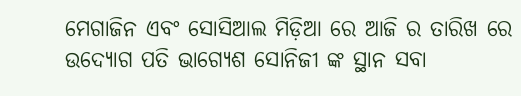ମେଗାଜିନ ଏବଂ ସୋସିଆଲ ମିଡ଼ିଆ ରେ ଆଜି ର ତାରିଖ ରେ ଉଦ୍ୟୋଗ ପତି ଭାଗ୍ୟେଶ ସୋନିଜୀ ଙ୍କ ସ୍ଥାନ ସବା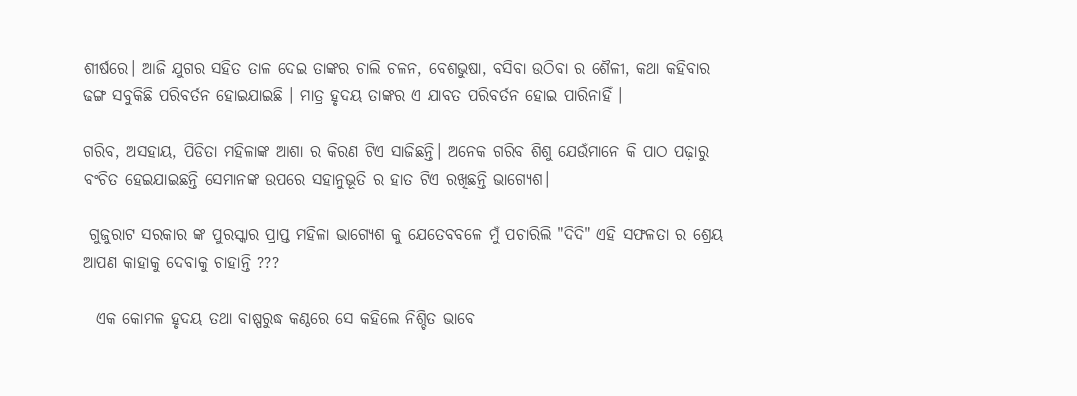ଶୀର୍ଷରେ। ଆଜି ଯୁଗର ସହିତ ତାଳ ଦେଇ ତାଙ୍କର ଚାଲି ଚଳନ, ବେଶଭୁଷା, ବସିବା ଉଠିବା ର ଶୈଳୀ, କଥା କହିବାର ଢଙ୍ଗ ସବୁକିଛି ପରିବର୍ତନ ହୋଇଯାଇଛି । ମାତ୍ର ହୃଦୟ ତାଙ୍କର ଏ ଯାବତ ପରିବର୍ତନ ହୋଇ ପାରିନାହିଁ ।

ଗରିବ, ଅସହାୟ, ପିଡିତା ମହିଳାଙ୍କ ଆଶା ର କିରଣ ଟିଏ ସାଜିଛନ୍ତି। ଅନେକ ଗରିବ ଶିଶୁ ଯେଉଁମାନେ କି ପାଠ ପଢ଼ାରୁ ବଂଚିତ ହେଇଯାଇଛନ୍ତି ସେମାନଙ୍କ ଉପରେ ସହାନୁଭୂତି ର ହାତ ଟିଏ ରଖିଛନ୍ତି ଭାଗ୍ୟେଶ।

 ଗୁଜୁରାଟ ସରକାର ଙ୍କ ପୁରସ୍କାର ପ୍ରାପ୍ତ ମହିଳା ଭାଗ୍ୟେଶ କୁ ଯେତେବବଳେ ମୁଁ ପଚାରିଲି "ଦିଦି" ଏହି ସଫଳତା ର ଶ୍ରେୟ ଆପଣ କାହାକୁ ଦେବାକୁ ଚାହାନ୍ତି ???

  ଏକ କୋମଳ ହୃଦୟ ତଥା ବାଷ୍ପରୁଦ୍ଧ କଣ୍ଠରେ ସେ କହିଲେ ନିଶ୍ଚିତ ଭାବେ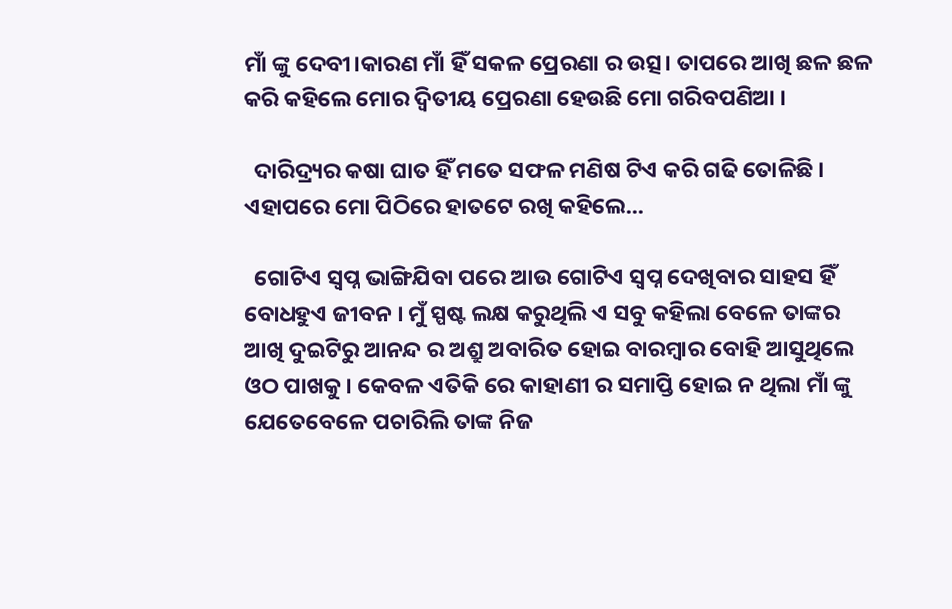ମାଁ ଙ୍କୁ ଦେବୀ।କାରଣ ମାଁ ହିଁ ସକଳ ପ୍ରେରଣା ର ଉତ୍ସ। ତାପରେ ଆଖି ଛଳ ଛଳ କରି କହିଲେ ମୋର ଦ୍ଵିତୀୟ ପ୍ରେରଣା ହେଉଛି ମୋ ଗରିବପଣିଆ ।

  ଦାରିଦ୍ର୍ୟର କଷା ଘାତ ହିଁ ମତେ ସଫଳ ମଣିଷ ଟିଏ କରି ଗଢି ତୋଳିଛି । ଏହାପରେ ମୋ ପିଠିରେ ହାତଟେ ରଖି କହିଲେ...

  ଗୋଟିଏ ସ୍ୱପ୍ନ ଭାଙ୍ଗିଯିବା ପରେ ଆଉ ଗୋଟିଏ ସ୍ୱପ୍ନ ଦେଖିବାର ସାହସ ହିଁ ବୋଧହୁଏ ଜୀବନ । ମୁଁ ସ୍ପଷ୍ଟ ଲକ୍ଷ କରୁଥିଲି ଏ ସବୁ କହିଲା ବେଳେ ତାଙ୍କର ଆଖି ଦୁଇଟିରୁ ଆନନ୍ଦ ର ଅଶ୍ରୁ ଅବାରିତ ହୋଇ ବାରମ୍ବାର ବୋହି ଆସୁଥିଲେ ଓଠ ପାଖକୁ। କେବଳ ଏତିକି ରେ କାହାଣୀ ର ସମାପ୍ତି ହୋଇ ନ ଥିଲା ମାଁ ଙ୍କୁ ଯେତେବେଳେ ପଚାରିଲି ତାଙ୍କ ନିଜ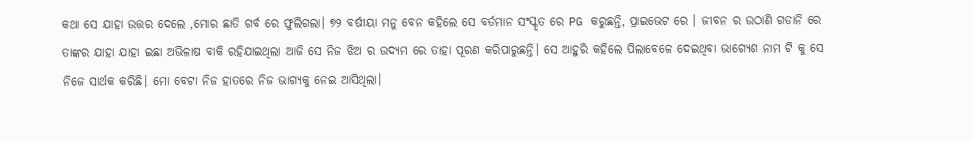କଥା ସେ ଯାହା ଉତ୍ତର ଦେଲେ ,ମୋର ଛାତି ଗର୍ବ ରେ ଫୁଲିଗଲା। ୭୨ ବର୍ଷୀୟା ମନୁ ବେନ କହିଲେ ସେ ବର୍ତମାନ ସଂସ୍କୃତ ରେ PG କରୁଛନ୍ତି, ପ୍ରାଇଭେଟ ରେ । ଜୀବନ ର ଉଠାଣି ଗଡାନି ରେ ତାଙ୍କର ଯାହା ଯାହା ଇଛା ଅଭିଳାଷ ବାକି ରହିଯାଇଥିଲା ଆଜି ସେ ନିଜ ଝିଅ ର ଉଦ୍ୟମ ରେ ତାହା ପୂରଣ କରିପାରୁଛନ୍ତି। ସେ ଆହୁରି କହିଲେ ପିଲାବେଳେ ଦେଇଥିବା ଭାଗ୍ୟେଶ ନାମ ଟି କୁ ସେ ନିଜେ ସାର୍ଥକ କରିଛି। ମୋ ବେଟା ନିଜ ହାତରେ ନିଜ ଭାଗ୍ୟକୁ ନେଇ ଆସିଥିଲା।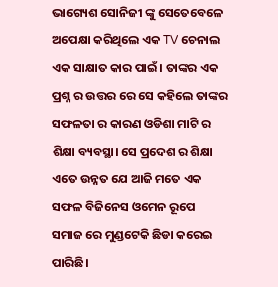ଭାଗ୍ୟେଶ ସୋନିଜୀ ଙ୍କୁ ସେତେବେଳେ ଅପେକ୍ଷା କରିଥିଲେ ଏକ TV ଚେନାଲ ଏକ ସାକ୍ଷାତ କାର ପାଇଁ। ତାଙ୍କର ଏକ ପ୍ରଶ୍ନ ର ଉତ୍ତର ରେ ସେ କହିଲେ ତାଙ୍କର ସଫଳତା ର କାରଣ ଓଡିଶା ମାଟି ର ଶିକ୍ଷା ବ୍ୟବସ୍ଥା। ସେ ପ୍ରଦେଶ ର ଶିକ୍ଷା ଏତେ ଉନ୍ନତ ଯେ ଆଜି ମତେ ଏକ ସଫଳ ବିଜିନେସ ଓମେନ ରୂପେ ସମାଜ ରେ ମୁଣ୍ଡଟେକି ଛିଡା କରେଇ ପାରିଛି।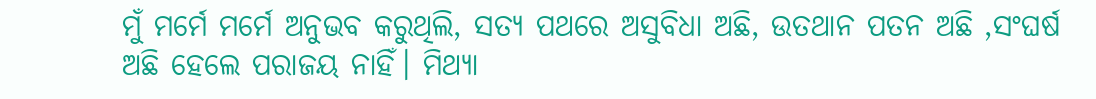ମୁଁ ମର୍ମେ ମର୍ମେ ଅନୁଭବ କରୁଥିଲି, ସତ୍ୟ ପଥରେ ଅସୁବିଧା ଅଛି, ଉତଥାନ ପତନ ଅଛି ,ସଂଘର୍ଷ ଅଛି ହେଲେ ପରାଜୟ ନାହିଁ। ମିଥ୍ୟା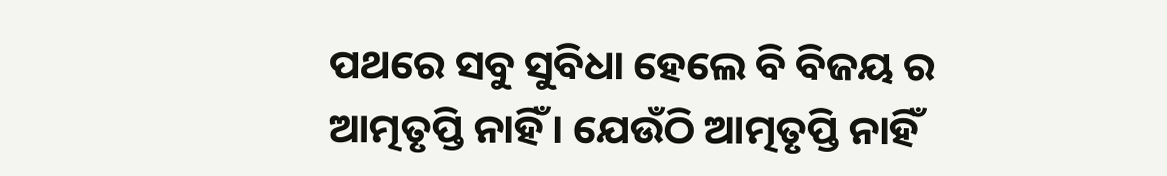ପଥରେ ସବୁ ସୁବିଧା ହେଲେ ବି ବିଜୟ ର ଆତ୍ମତୃପ୍ତି ନାହିଁ। ଯେଉଁଠି ଆତ୍ମତୃପ୍ତି ନାହିଁ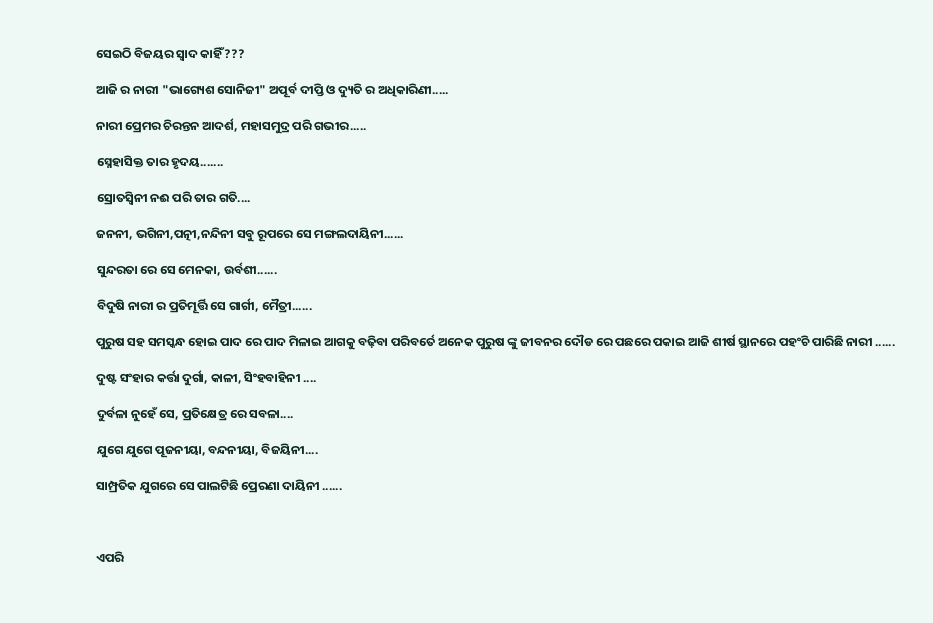ସେଇଠି ବିଜୟର ସ୍ୱାଦ କାହିଁ ???

ଆଜି ର ନାରୀ "ଭାଗ୍ୟେଶ ସୋନିଜୀ" ଅପୂର୍ବ ଦୀପ୍ତି ଓ ଦ୍ୟୁତି ର ଅଧିକାରିଣୀ.....

ନାରୀ ପ୍ରେମର ଚିରନ୍ତନ ଆଦର୍ଶ, ମହାସମୁଦ୍ର ପରି ଗଭୀର.....

ସ୍ନେହାସିକ୍ତ ତାର ହୃଦୟ.......

ସ୍ରୋତସ୍ୱିନୀ ନଈ ପରି ତାର ଗତି....

ଜନନୀ, ଭଗିନୀ,ପତ୍ନୀ,ନନ୍ଦିନୀ ସବୁ ରୂପରେ ସେ ମଙ୍ଗଲଦାୟିନୀ......

ସୁନ୍ଦରତା ରେ ସେ ମେନକା, ଉର୍ବଶୀ......

ବିଦୁଷି ନାରୀ ର ପ୍ରତିମୂର୍ତ୍ତି ସେ ଗାର୍ଗୀ, ମୈତ୍ରୀ......

ପୁରୁଷ ସହ ସମସ୍କନ୍ଧ ହୋଇ ପାଦ ରେ ପାଦ ମିଳାଇ ଆଗକୁ ବଢ଼ିବା ପରିବର୍ତେ ଅନେକ ପୁରୁଷ ଙ୍କୁ ଜୀବନର ଦୌଡ ରେ ପଛରେ ପକାଇ ଆଜି ଶୀର୍ଷ ସ୍ଥାନରେ ପହଂଚି ପାରିଛି ନାରୀ ......

ଦୁଷ୍ଟ ସଂହାର କର୍ତ୍ତା ଦୁର୍ଗା, କାଳୀ, ସିଂହବାହିନୀ ....

ଦୁର୍ବଳା ନୁହେଁ ସେ, ପ୍ରତିକ୍ଷେତ୍ର ରେ ସବଳା....

ଯୁଗେ ଯୁଗେ ପୂଜନୀୟା, ବନ୍ଦନୀୟା, ବିଜୟିନୀ....

ସାମ୍ପ୍ରତିକ ଯୁଗରେ ସେ ପାଲଟିଛି ପ୍ରେରଣା ଦାୟିନୀ ......



ଏପରି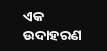ଏକ ଉଦାହରଣ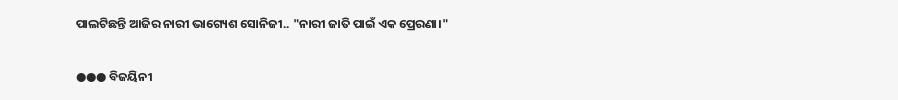ପାଲଟିଛନ୍ତି ଆଜିର ନାରୀ ଭାଗ୍ୟେଶ ସୋନିଜୀ.. "ନାରୀ ଜାତି ପାଇଁ ଏକ ପ୍ରେରଣା।"

●●● ବିଜୟିନୀ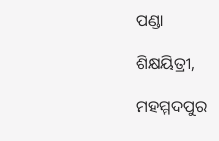ପଣ୍ଡା

ଶିକ୍ଷୟିତ୍ରୀ,

ମହମ୍ମଦପୁର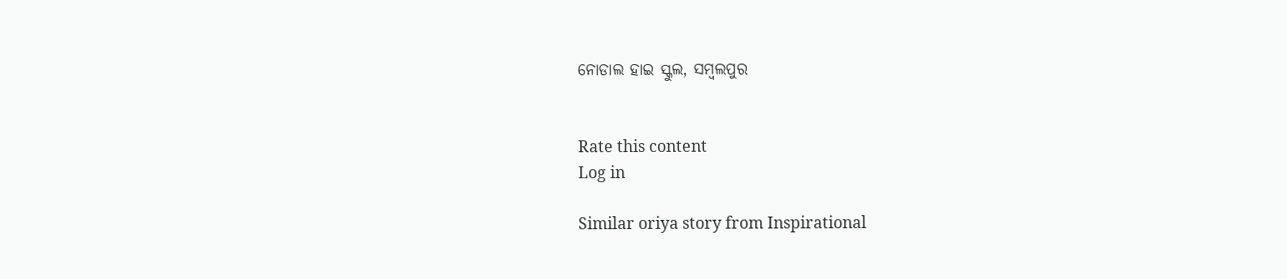ନୋଡାଲ ହାଇ ସ୍କୁଲ, ସମ୍ବଲପୁର


Rate this content
Log in

Similar oriya story from Inspirational